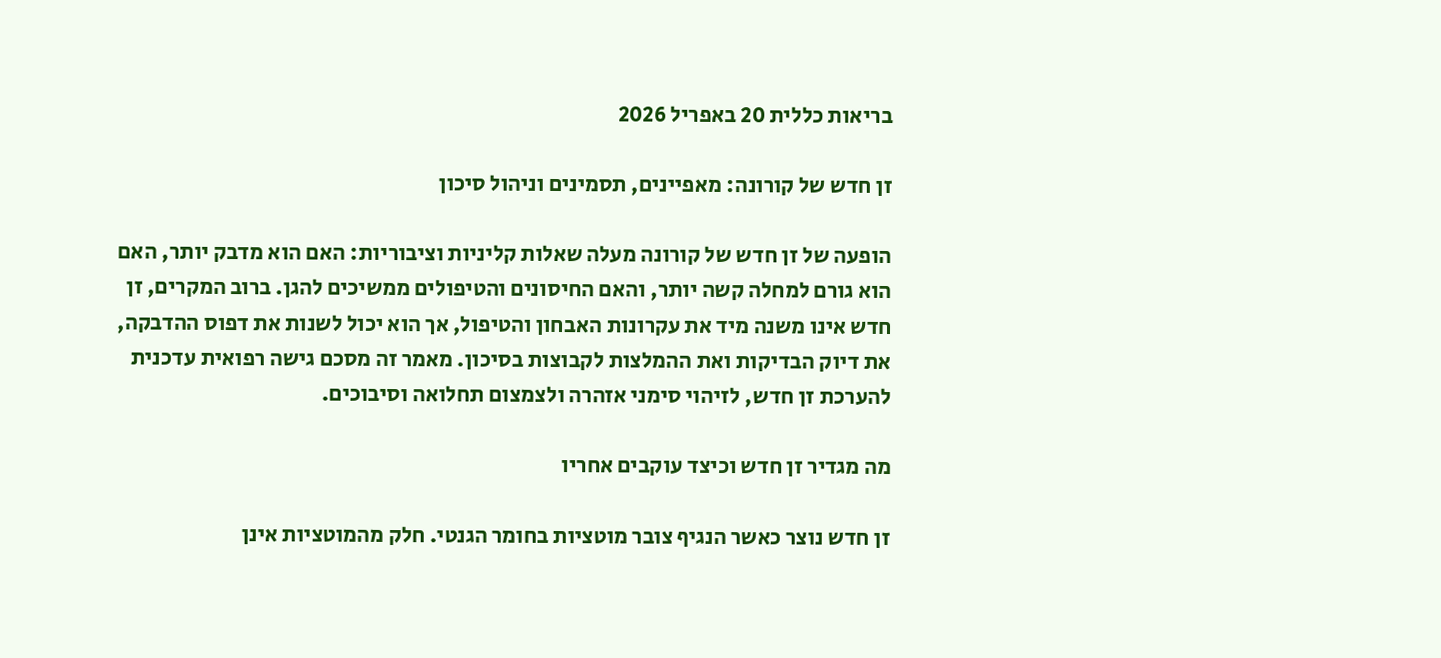בריאות כללית 20 באפריל 2026

זן חדש של קורונה: מאפיינים, תסמינים וניהול סיכון

הופעה של זן חדש של קורונה מעלה שאלות קליניות וציבוריות: האם הוא מדבק יותר, האם הוא גורם למחלה קשה יותר, והאם החיסונים והטיפולים ממשיכים להגן. ברוב המקרים, זן חדש אינו משנה מיד את עקרונות האבחון והטיפול, אך הוא יכול לשנות את דפוס ההדבקה, את דיוק הבדיקות ואת ההמלצות לקבוצות בסיכון. מאמר זה מסכם גישה רפואית עדכנית להערכת זן חדש, לזיהוי סימני אזהרה ולצמצום תחלואה וסיבוכים.

מה מגדיר זן חדש וכיצד עוקבים אחריו

זן חדש נוצר כאשר הנגיף צובר מוטציות בחומר הגנטי. חלק מהמוטציות אינן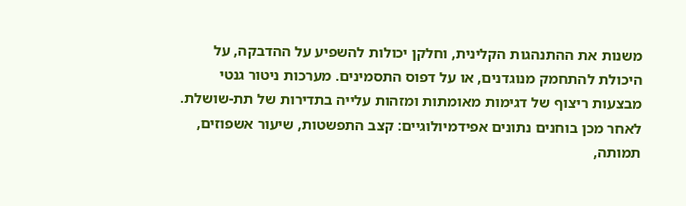משנות את ההתנהגות הקלינית, וחלקן יכולות להשפיע על ההדבקה, על היכולת להתחמק מנוגדנים, או על דפוס התסמינים. מערכות ניטור גנטי מבצעות ריצוף של דגימות מאומתות ומזהות עלייה בתדירות של תת-שושלת. לאחר מכן בוחנים נתונים אפידמיולוגיים: קצב התפשטות, שיעור אשפוזים, תמותה,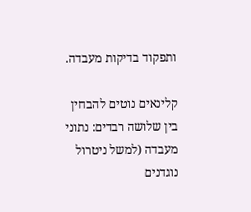ותפקוד בדיקות מעבדה.

קלינאים נוטים להבחין בין שלושה רבדים: נתוני מעבדה (למשל ניטרול נוגדנים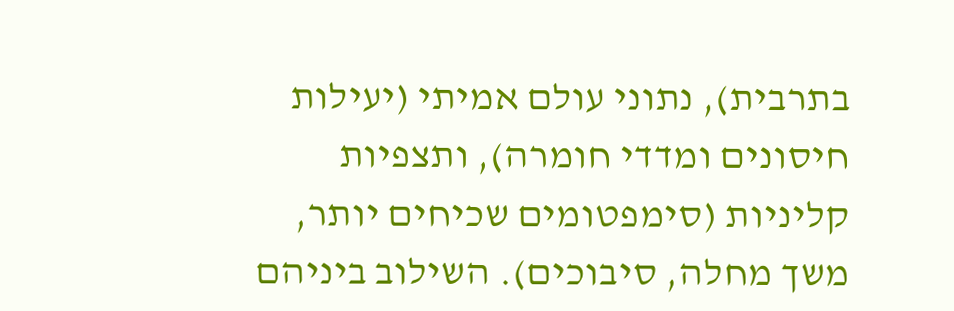בתרבית), נתוני עולם אמיתי (יעילות חיסונים ומדדי חומרה), ותצפיות קליניות (סימפטומים שכיחים יותר, משך מחלה, סיבוכים). השילוב ביניהם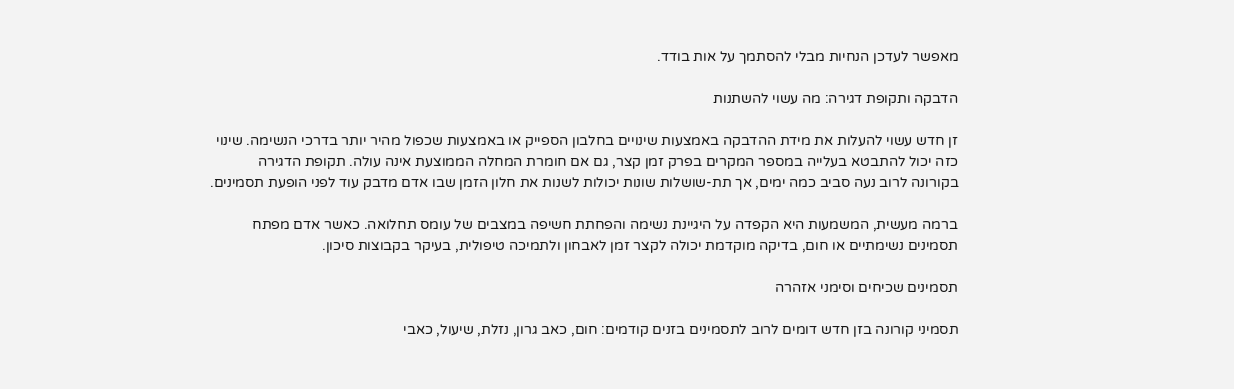מאפשר לעדכן הנחיות מבלי להסתמך על אות בודד.

הדבקה ותקופת דגירה: מה עשוי להשתנות

זן חדש עשוי להעלות את מידת ההדבקה באמצעות שינויים בחלבון הספייק או באמצעות שכפול מהיר יותר בדרכי הנשימה. שינוי כזה יכול להתבטא בעלייה במספר המקרים בפרק זמן קצר, גם אם חומרת המחלה הממוצעת אינה עולה. תקופת הדגירה בקורונה לרוב נעה סביב כמה ימים, אך תת-שושלות שונות יכולות לשנות את חלון הזמן שבו אדם מדבק עוד לפני הופעת תסמינים.

ברמה מעשית, המשמעות היא הקפדה על היגיינת נשימה והפחתת חשיפה במצבים של עומס תחלואה. כאשר אדם מפתח תסמינים נשימתיים או חום, בדיקה מוקדמת יכולה לקצר זמן לאבחון ולתמיכה טיפולית, בעיקר בקבוצות סיכון.

תסמינים שכיחים וסימני אזהרה

תסמיני קורונה בזן חדש דומים לרוב לתסמינים בזנים קודמים: חום, כאב גרון, נזלת, שיעול, כאבי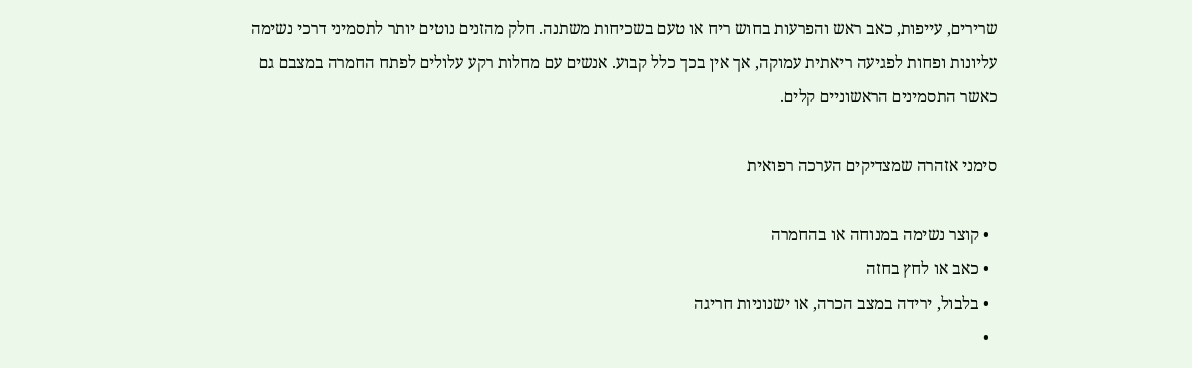שרירים, עייפות, כאב ראש והפרעות בחוש ריח או טעם בשכיחות משתנה. חלק מהזנים נוטים יותר לתסמיני דרכי נשימה עליונות ופחות לפגיעה ריאתית עמוקה, אך אין בכך כלל קבוע. אנשים עם מחלות רקע עלולים לפתח החמרה במצבם גם כאשר התסמינים הראשוניים קלים.

סימני אזהרה שמצדיקים הערכה רפואית

  • קוצר נשימה במנוחה או בהחמרה
  • כאב או לחץ בחזה
  • בלבול, ירידה במצב הכרה, או ישנוניות חריגה
  •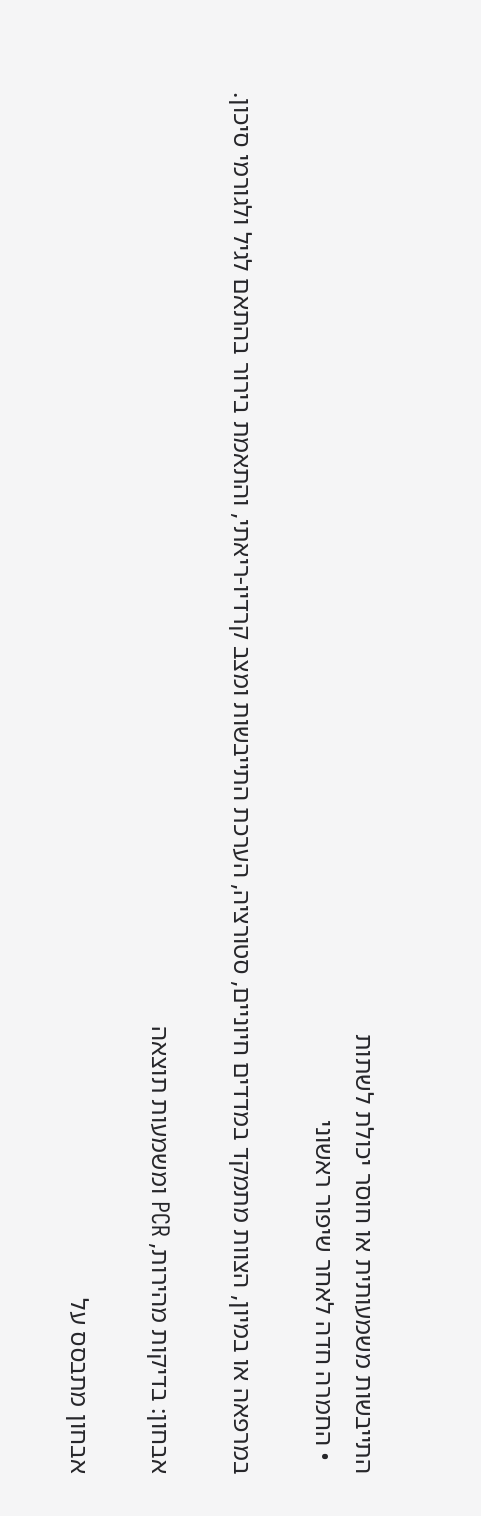התייבשות משמעותית או חוסר יכולת לשתות
  • החמרה חדה לאחר שיפור ראשוני

במרפאה או במיון, הצוות מתמקד במדדים חיוניים, סטורציה, הערכת התייבשות ומצב קרדיו-ריאתי, והתאמת בירור בהתאם לגיל ולגורמי סיכון.

אבחון: בדיקות מהירות, PCR ומשמעות תוצאה

אבחון מתבסס על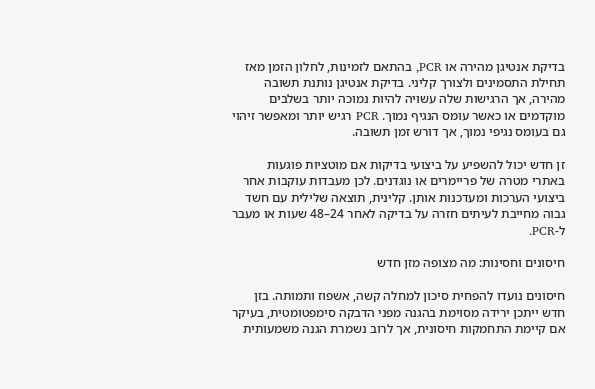בדיקת אנטיגן מהירה או PCR, בהתאם לזמינות, לחלון הזמן מאז תחילת התסמינים ולצורך קליני. בדיקת אנטיגן נותנת תשובה מהירה, אך הרגישות שלה עשויה להיות נמוכה יותר בשלבים מוקדמים או כאשר עומס הנגיף נמוך. PCR רגיש יותר ומאפשר זיהוי גם בעומס נגיפי נמוך, אך דורש זמן תשובה.

זן חדש יכול להשפיע על ביצועי בדיקות אם מוטציות פוגעות באתרי מטרה של פריימרים או נוגדנים. לכן מעבדות עוקבות אחר ביצועי הערכות ומעדכנות אותן. קלינית, תוצאה שלילית עם חשד גבוה מחייבת לעיתים חזרה על בדיקה לאחר 24–48 שעות או מעבר ל-PCR.

חיסונים וחסינות: מה מצופה מזן חדש

חיסונים נועדו להפחית סיכון למחלה קשה, אשפוז ותמותה. בזן חדש ייתכן ירידה מסוימת בהגנה מפני הדבקה סימפטומטית, בעיקר אם קיימת התחמקות חיסונית, אך לרוב נשמרת הגנה משמעותית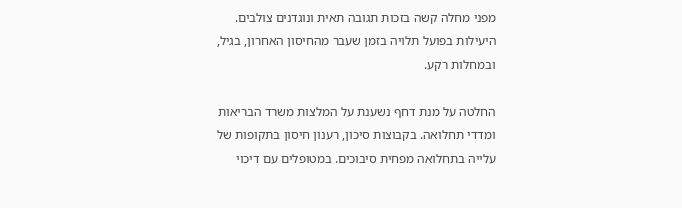מפני מחלה קשה בזכות תגובה תאית ונוגדנים צולבים. היעילות בפועל תלויה בזמן שעבר מהחיסון האחרון, בגיל, ובמחלות רקע.

החלטה על מנת דחף נשענת על המלצות משרד הבריאות ומדדי תחלואה. בקבוצות סיכון, רענון חיסון בתקופות של עלייה בתחלואה מפחית סיבוכים. במטופלים עם דיכוי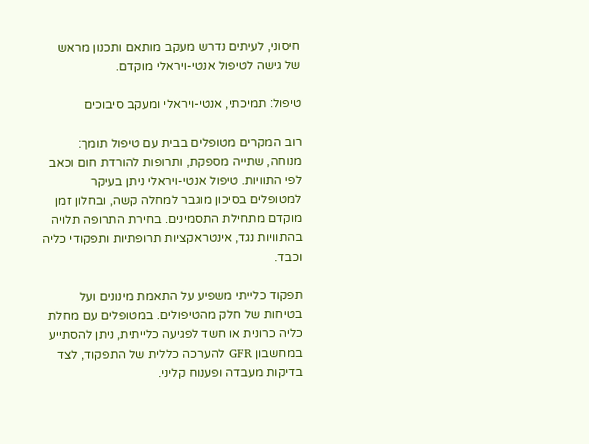חיסוני, לעיתים נדרש מעקב מותאם ותכנון מראש של גישה לטיפול אנטי-ויראלי מוקדם.

טיפול: תמיכתי, אנטי-ויראלי ומעקב סיבוכים

רוב המקרים מטופלים בבית עם טיפול תומך: מנוחה, שתייה מספקת, ותרופות להורדת חום וכאב לפי התוויות. טיפול אנטי-ויראלי ניתן בעיקר למטופלים בסיכון מוגבר למחלה קשה, ובחלון זמן מוקדם מתחילת התסמינים. בחירת התרופה תלויה בהתוויות נגד, אינטראקציות תרופתיות ותפקודי כליה וכבד.

תפקוד כלייתי משפיע על התאמת מינונים ועל בטיחות של חלק מהטיפולים. במטופלים עם מחלת כליה כרונית או חשד לפגיעה כלייתית, ניתן להסתייע במחשבון GFR להערכה כללית של התפקוד, לצד בדיקות מעבדה ופענוח קליני.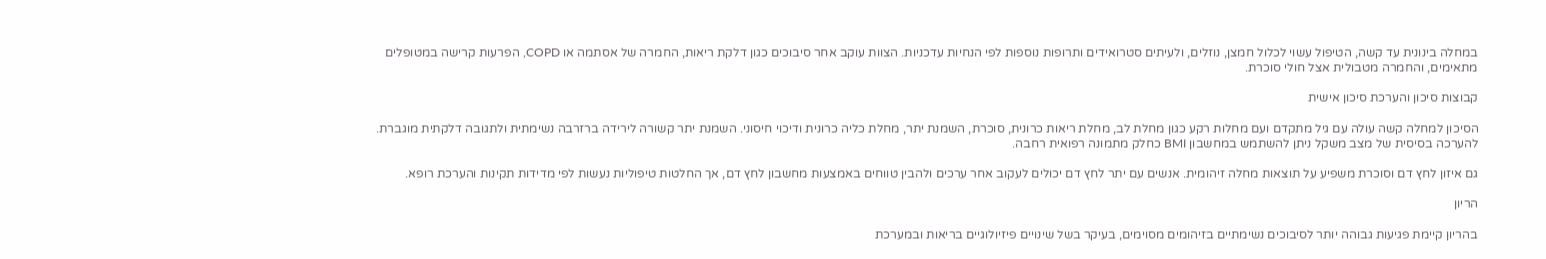במחלה בינונית עד קשה, הטיפול עשוי לכלול חמצן, נוזלים, ולעיתים סטרואידים ותרופות נוספות לפי הנחיות עדכניות. הצוות עוקב אחר סיבוכים כגון דלקת ריאות, החמרה של אסתמה או COPD, הפרעות קרישה במטופלים מתאימים, והחמרה מטבולית אצל חולי סוכרת.

קבוצות סיכון והערכת סיכון אישית

הסיכון למחלה קשה עולה עם גיל מתקדם ועם מחלות רקע כגון מחלת לב, מחלת ריאות כרונית, סוכרת, השמנת יתר, מחלת כליה כרונית ודיכוי חיסוני. השמנת יתר קשורה לירידה ברזרבה נשימתית ולתגובה דלקתית מוגברת. להערכה בסיסית של מצב משקל ניתן להשתמש במחשבון BMI כחלק מתמונה רפואית רחבה.

גם איזון לחץ דם וסוכרת משפיע על תוצאות מחלה זיהומית. אנשים עם יתר לחץ דם יכולים לעקוב אחר ערכים ולהבין טווחים באמצעות מחשבון לחץ דם, אך החלטות טיפוליות נעשות לפי מדידות תקינות והערכת רופא.

הריון

בהריון קיימת פגיעות גבוהה יותר לסיבוכים נשימתיים בזיהומים מסוימים, בעיקר בשל שינויים פיזיולוגיים בריאות ובמערכת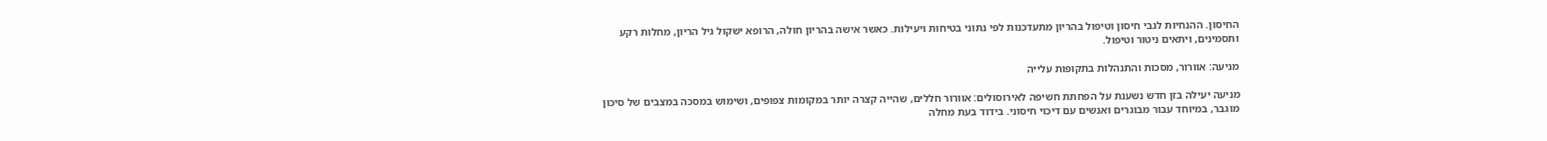החיסון. ההנחיות לגבי חיסון וטיפול בהריון מתעדכנות לפי נתוני בטיחות ויעילות. כאשר אישה בהריון חולה, הרופא ישקול גיל הריון, מחלות רקע ותסמינים, ויתאים ניטור וטיפול.

מניעה: אוורור, מסכות והתנהלות בתקופות עלייה

מניעה יעילה בזן חדש נשענת על הפחתת חשיפה לאירוסולים: אוורור חללים, שהייה קצרה יותר במקומות צפופים, ושימוש במסכה במצבים של סיכון מוגבר, במיוחד עבור מבוגרים ואנשים עם דיכוי חיסוני. בידוד בעת מחלה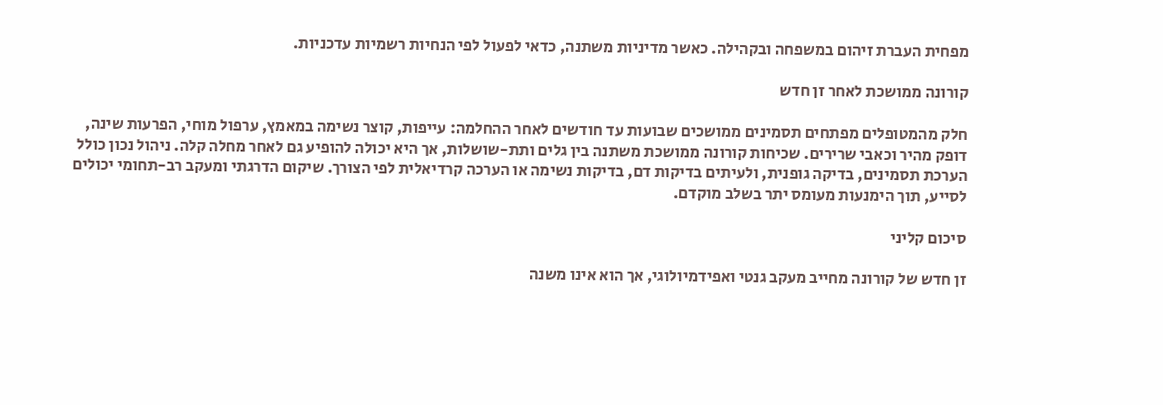מפחית העברת זיהום במשפחה ובקהילה. כאשר מדיניות משתנה, כדאי לפעול לפי הנחיות רשמיות עדכניות.

קורונה ממושכת לאחר זן חדש

חלק מהמטופלים מפתחים תסמינים ממושכים שבועות עד חודשים לאחר ההחלמה: עייפות, קוצר נשימה במאמץ, ערפול מוחי, הפרעות שינה, דופק מהיר וכאבי שרירים. שכיחות קורונה ממושכת משתנה בין גלים ותת-שושלות, אך היא יכולה להופיע גם לאחר מחלה קלה. ניהול נכון כולל הערכת תסמינים, בדיקה גופנית, ולעיתים בדיקות דם, בדיקות נשימה או הערכה קרדיאלית לפי הצורך. שיקום הדרגתי ומעקב רב-תחומי יכולים לסייע, תוך הימנעות מעומס יתר בשלב מוקדם.

סיכום קליני

זן חדש של קורונה מחייב מעקב גנטי ואפידמיולוגי, אך הוא אינו משנה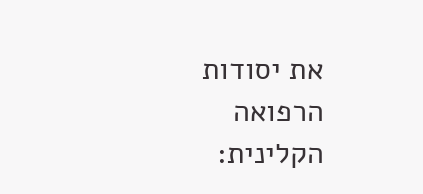את יסודות הרפואה הקלינית: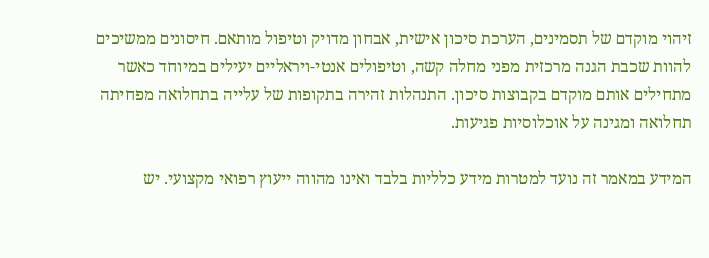זיהוי מוקדם של תסמינים, הערכת סיכון אישית, אבחון מדויק וטיפול מותאם. חיסונים ממשיכים להוות שכבת הגנה מרכזית מפני מחלה קשה, וטיפולים אנטי-ויראליים יעילים במיוחד כאשר מתחילים אותם מוקדם בקבוצות סיכון. התנהלות זהירה בתקופות של עלייה בתחלואה מפחיתה תחלואה ומגינה על אוכלוסיות פגיעות.

המידע במאמר זה נועד למטרות מידע כלליות בלבד ואינו מהווה ייעוץ רפואי מקצועי. יש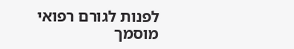לפנות לגורם רפואי מוסמך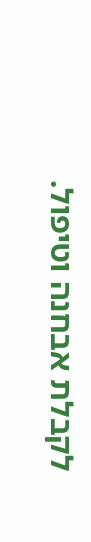לקבלת אבחנה וטיפול.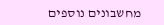מחשבונים נוספים